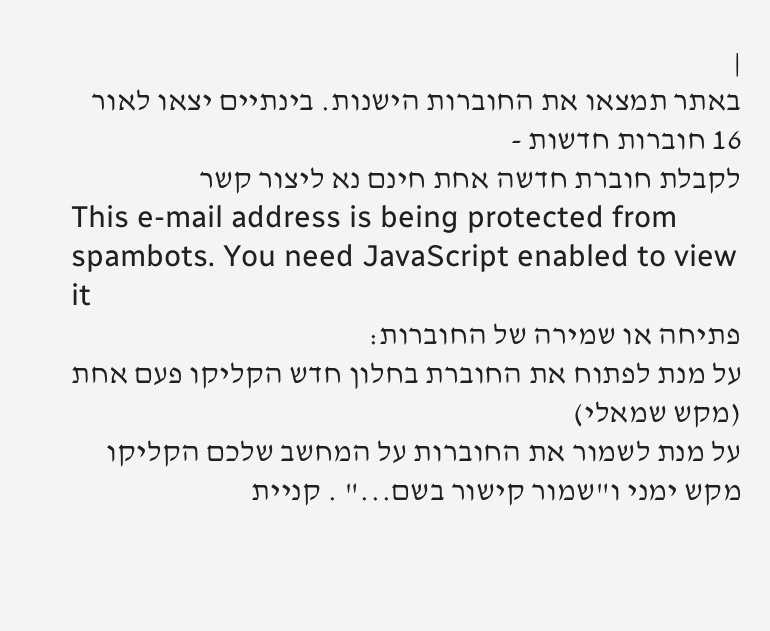|
באתר תמצאו את החוברות הישנות. בינתיים יצאו לאור 16 חוברות חדשות -
לקבלת חוברת חדשה אחת חינם נא ליצור קשר
This e-mail address is being protected from spambots. You need JavaScript enabled to view it
פתיחה או שמירה של החוברות:
על מנת לפתוח את החוברת בחלון חדש הקליקו פעם אחת (מקש שמאלי)
על מנת לשמור את החוברות על המחשב שלכם הקליקו מקש ימני ו"שמור קישור בשם..." . קניית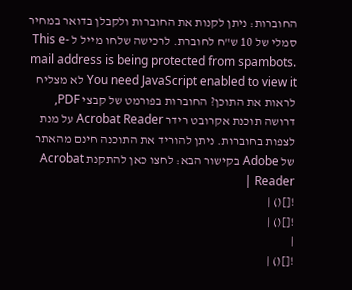החוברות: ניתן לקנות את החוברות ולקבלן בדואר במחיר סמלי של 10 ש"ח לחוברת. לרכישה שלחו מייל ל This e-mail address is being protected from spambots. You need JavaScript enabled to view it לא מצליח לראות את התוכן? החוברות בפורמט של קבצי PDF, דרושה תוכנת אקרובט רידר Acrobat Reader על מנת לצפות בחוברות. ניתן להוריד את התוכנה חינם מהאתר של Adobe בקישור הבא: לחצו כאן להתקנת Acrobat Reader |
![]() |
![]() |
|
![]() |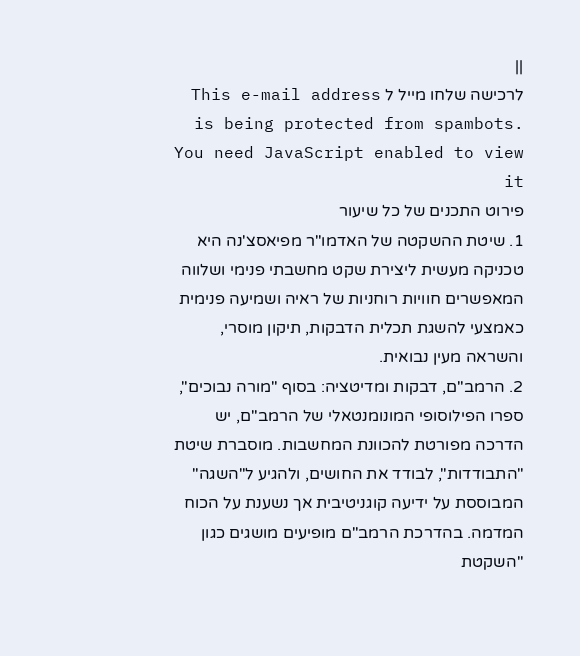||
לרכישה שלחו מייל ל This e-mail address is being protected from spambots. You need JavaScript enabled to view it
פירוט התכנים של כל שיעור
1. שיטת ההשקטה של האדמו"ר מפיאסצ'נה היא טכניקה מעשית ליצירת שקט מחשבתי פנימי ושלווה המאפשרים חוויות רוחניות של ראיה ושמיעה פנימית כאמצעי להשגת תכלית הדבקות, תיקון מוסרי, והשראה מעין נבואית.
2. הרמב"ם, דבקות ומדיטציה: בסוף "מורה נבוכים", ספרו הפילוסופי המונומנטאלי של הרמב"ם, יש הדרכה מפורטת להכוונת המחשבות. מוסברת שיטת "התבודדות", לבודד את החושים, ולהגיע ל"השגה" המבוססת על ידיעה קוגניטיבית אך נשענת על הכוח המדמה. בהדרכת הרמב"ם מופיעים מושגים כגון "השקטת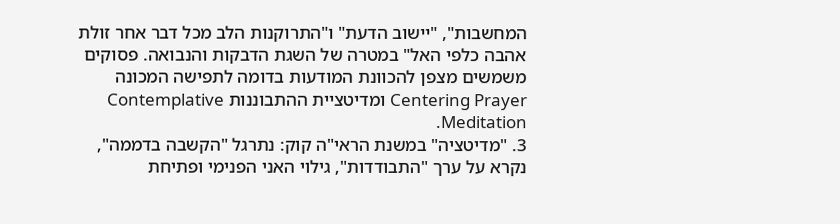המחשבות", "יישוב הדעת" ו"התרוקנות הלב מכל דבר אחר זולת אהבה כלפי האל" במטרה של השגת הדבקות והנבואה. פסוקים משמשים מצפן להכוונת המודעות בדומה לתפישה המכונה Centering Prayer ומדיטציית ההתבוננות Contemplative Meditation.
3. "מדיטציה" במשנת הראי"ה קוק: נתרגל "הקשבה בדממה", נקרא על ערך "התבודדות", גילוי האני הפנימי ופתיחת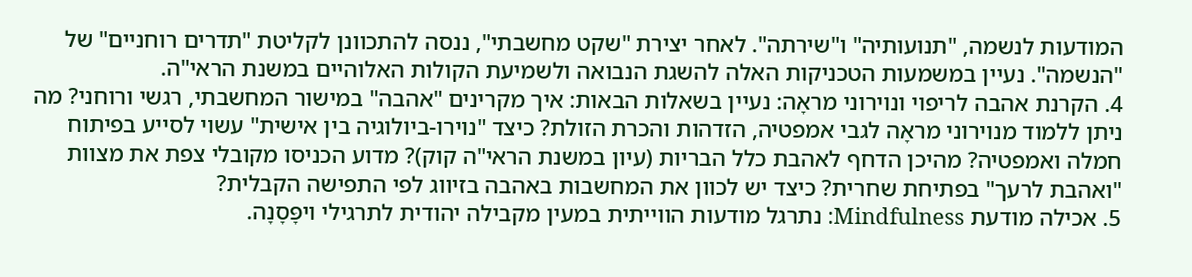המודעות לנשמה, "תנועותיה" ו"שירתה". לאחר יצירת "שקט מחשבתי", ננסה להתכוונן לקליטת "תדרים רוחניים" של "הנשמה". נעיין במשמעות הטכניקות האלה להשגת הנבואה ולשמיעת הקולות האלוהיים במשנת הראי"ה.
4. הקרנת אהבה לריפוי ונוירוני מראָה: נעיין בשאלות הבאות: איך מקרינים "אהבה" במישור המחשבתי, רגשי ורוחני? מה ניתן ללמוד מנוירוני מראָה לגבי אמפטיה, הזדהות והכרת הזולת? כיצד "נוירו-ביולוגיה בין אישית" עשוי לסייע בפיתוח חמלה ואמפטיה? מהיכן הדחף לאהבת כלל הבריות (עיון במשנת הראי"ה קוק)? מדוע הכניסו מקובלי צפת את מצוות "ואהבת לרעך" בפתיחת שחרית? כיצד יש לכוון את המחשבות באהבה בזיווג לפי התפישה הקבלית?
5. אכילה מודעת Mindfulness: נתרגל מודעות הווייתית במעין מקבילה יהודית לתרגילי ויפָּסָנָה.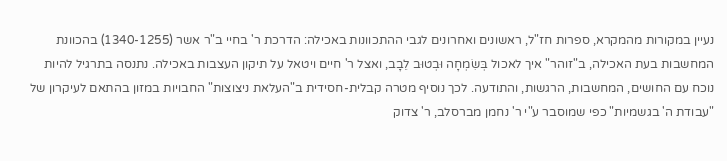נעיין במקורות מהמקרא, ספרות חז"ל, ראשונים ואחרונים לגבי ההתכוונות באכילה: הדרכת ר' בחיי ב"ר אשר (1340-1255) בהכוונת המחשבות בעת האכילה, ב"זוהר" איך לאכול בְּשִׂמְחָה וּבְטוּב לֵבָב, ואצל ר' חיים ויטאל על תיקון העצבות באכילה. נתנסה בתרגיל להיות נוכח עם החושים, המחשבות, הרגשות, והתודעה. לכך נוסיף מטרה קבלית-חסידית ב"העלאת ניצוצות" החבויות במזון בהתאם לעיקרון של "עבודת ה' בגשמיות" כפי שמוסבר ע"י ר' נחמן מברסלב, ר' צדוק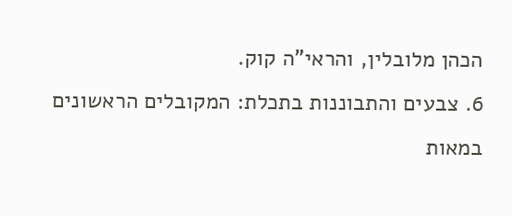הכהן מלובלין, והראי"ה קוק.
6. צבעים והתבוננות בתכלת: המקובלים הראשונים במאות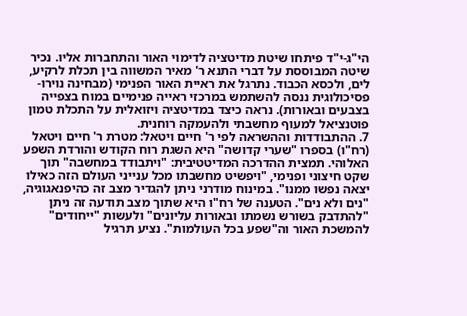הי"ג-י"ד פיתחו שיטת מדיטציה לדימוי האור והתחברות אליו. נכיר שיטה המבוססת על דברי התנא ר' מאיר המשווה בין תכלת לרקיע, לים, ולכסא הכבוד. נתרגל את ראיית האור הפנימי (מבחינה נוירו-פסיכולוגית ננסה להשתמש במרכזי ראייה פנימיים במוח בצפייה בצבעים ובאורות). נראה כיצד במדיטציה ויזואלית על התכלת טמון פוטנציאל למעוף מחשבתי ולהעמקה רוחנית.
7. ההתבודדות וההשראה לפי ר' חיים ויטאל: מטרת ר' חיים ויטאל (רח"ו) בספרו "שערי קדושה" היא השגת רוח הקודש והורדת השפע האלוהי. תמצית ההדרכה המדיטטיבית: "ויתבודד במחשבה" תוך שקט חיצוני ופנימי, "ויפשיט מחשבתו מכל ענייני העולם הזה כאילו יצאה נפשו ממנו". במינוח מודרני ניתן להגדיר מצב זה כהיפנאגוגיה, "נים ולא נים". הטענה של רח"ו היא שתוך מצב תודעה זה ניתן "להתדבק בשורש נשמתו ובאורות עליונים" ולעשות "ייחודים" להמשכת האור וה"שפע בכל העולמות". נציע תרגיל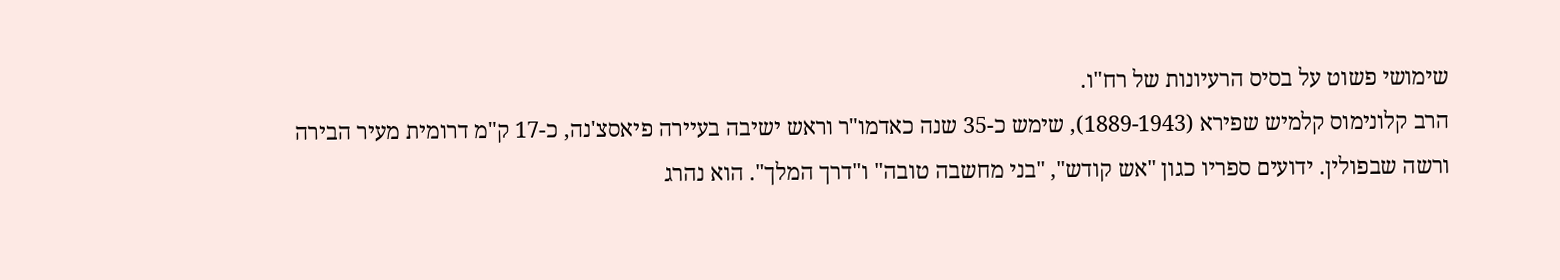שימושי פשוט על בסיס הרעיונות של רח"ו.
הרב קלונימוס קלמיש שפירא (1889-1943), שימש כ-35 שנה כאדמו"ר וראש ישיבה בעיירה פיאסצ'נה, כ-17 ק"מ דרומית מעיר הבירה ורשה שבפולין. ידועים ספריו כגון "אש קודש", "בני מחשבה טובה" ו"דרך המלך". הוא נהרג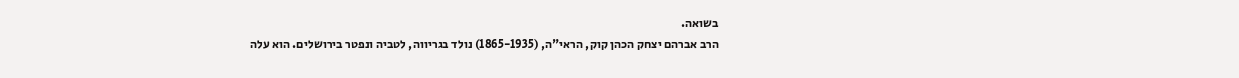בשואה.
הרב אברהם יצחק הכהן קוק, הראי"ה, (1865-1935) נולד בגריווה, לטביה ונפטר בירושלים. הוא עלה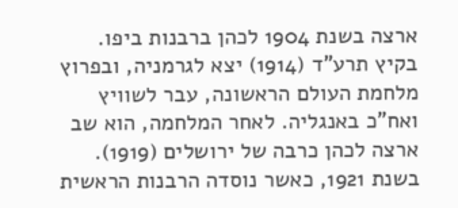ארצה בשנת 1904 לכהן ברבנות ביפו. בקיץ תרע"ד (1914) יצא לגרמניה, ובפרוץ מלחמת העולם הראשונה, עבר לשוויץ ואח"כ באנגליה. לאחר המלחמה, הוא שב ארצה לכהן כרבה של ירושלים (1919). בשנת 1921, כאשר נוסדה הרבנות הראשית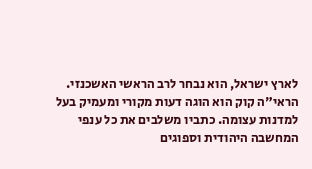לארץ ישראל, הוא נבחר לרב הראשי האשכנזי. הראי"ה קוק הוא הוגה דעות מקורי ומעמיק בעל למדנות עצומה. כתביו משלבים את כל ענפי המחשבה היהודית וספוגים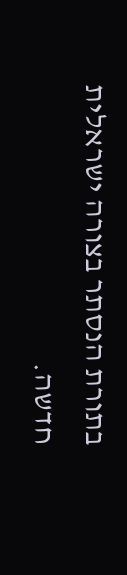בתורת הנסתר בצורה ישראלית חדשה.